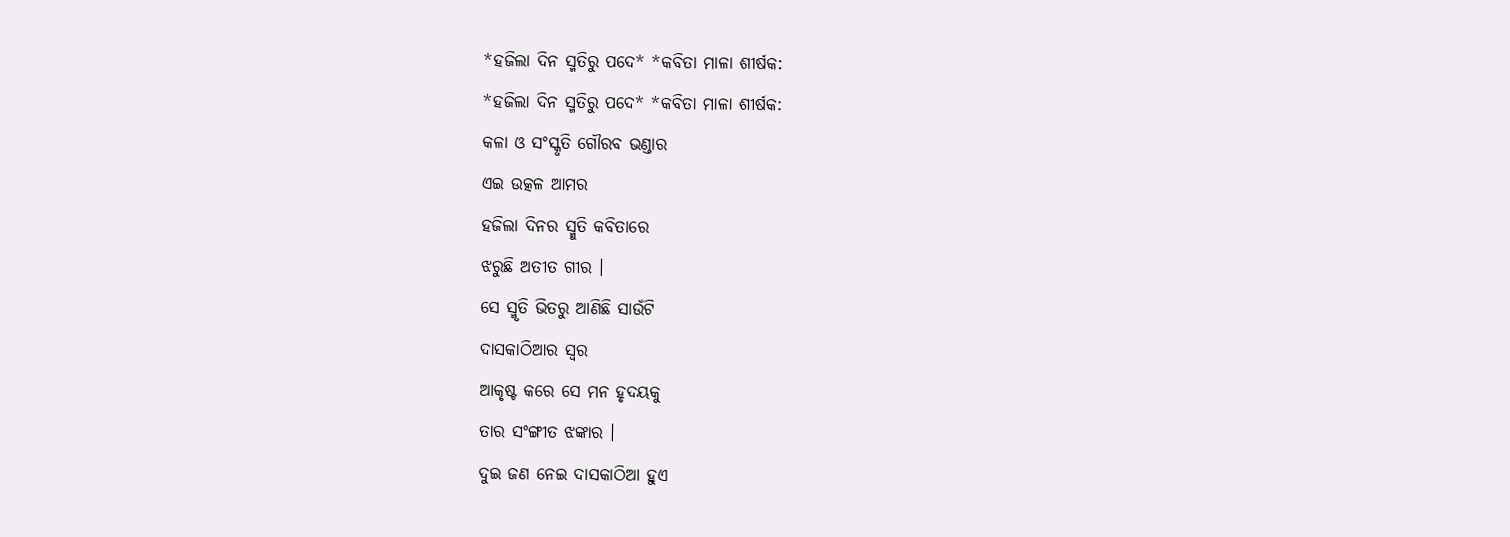*ହଜିଲା ଦିନ ସ୍ମତିରୁ ପଦେ* *କବିତା ମାଳା ଶୀର୍ଷକ:
*ହଜିଲା ଦିନ ସ୍ମତିରୁ ପଦେ* *କବିତା ମାଳା ଶୀର୍ଷକ:
କଳା ଓ ସଂସ୍କୃତି ଗୌରବ ଭଣ୍ଡାର
ଏଇ ଉତ୍କଳ ଆମର
ହଜିଲା ଦିନର ସ୍ମୁତି କବିତାରେ
ଝରୁଛି ଅତୀତ ଗୀର ।
ସେ ସ୍ମୃତି ଭିତରୁ ଆଣିଛି ସାଉଁଟି
ଦାସକାଠିଆର ସ୍ବର
ଆକୃଷ୍ଟ କରେ ସେ ମନ ହୃଦୟକୁ
ତାର ସଂଙ୍ଗୀତ ଝଙ୍କାର ।
ଦୁଇ ଜଣ ନେଇ ଦାସକାଠିଆ ହୁଏ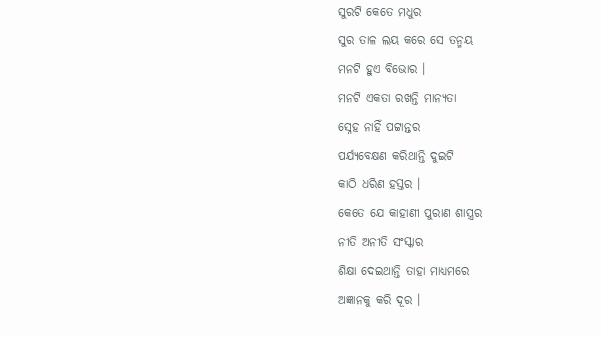ସୁରଟି କେତେ ମଧୁର
ସୁର ତାଳ ଲୟ କରେ ସେ ତନ୍ମୟ
ମନଟି ହୁଏ ବିଭୋର ।
ମନଟି ଏକତା ରଖନ୍ତି ମାନ୍ୟତା
ସ୍ନେହ ନାହିଁ ପଟ୍ଟାନ୍ତର
ପର୍ଯ୍ୟବେକ୍ଷଣ କରିଥାନ୍ତି ଦୁଇଟି
କାଠି ଧରିଣ ହସ୍ତର ।
କେତେ ଯେ କାହାଣୀ ପୁରାଣ ଶାସ୍ତ୍ରର
ନୀତି ଅନୀତି ସଂସ୍କାର
ଶିକ୍ଷା ଦେଇଥାନ୍ତି ତାହା ମାଧ୍ୟମରେ
ଅଜ୍ଞାନକୁ କରି ଦୂର ।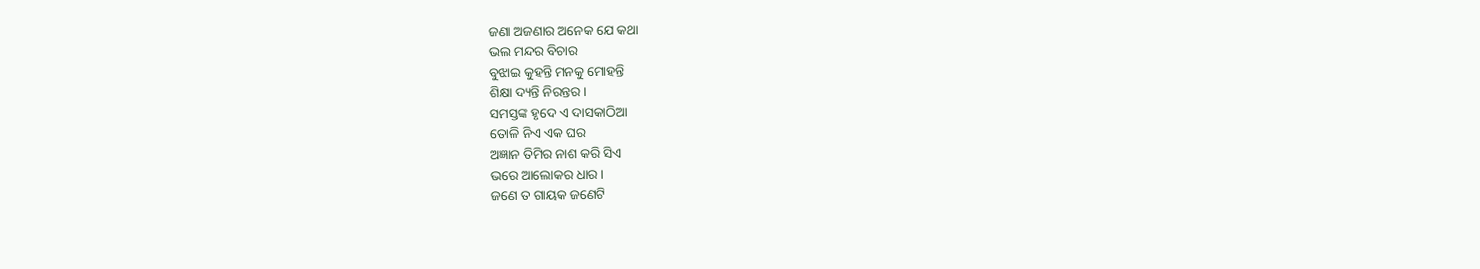ଜଣା ଅଜଣାର ଅନେକ ଯେ କଥା
ଭଲ ମନ୍ଦର ବିଚାର
ବୁଝାଇ କୁହନ୍ତି ମନକୁ ମୋହନ୍ତି
ଶିକ୍ଷା ଦ୍ୟନ୍ତି ନିରନ୍ତର ।
ସମସ୍ତଙ୍କ ହୃଦେ ଏ ଦାସକାଠିଆ
ତୋଳି ନିଏ ଏକ ଘର
ଅଜ୍ଞାନ ତିମିର ନାଶ କରି ସିଏ
ଭରେ ଆଲୋକର ଧାର ।
ଜଣେ ତ ଗାୟକ ଜଣେଟି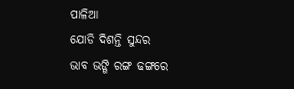ପାଳିଆ
ଯୋଡି ଦିଶନ୍ତି ସୁନ୍ଦର
ଭାବ ଭଙ୍ଗି ରଙ୍ଗ ଢଙ୍ଗରେ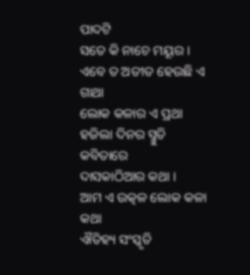ପାଦଟି
ସତେ କି ନାଚେ ମୟୂର ।
ଏବେ ତ ଅତୀତ ହେଉଛି ଏ ଗାଥା
ଲୋକ କଳାର ଏ ପ୍ରଥା
ହଜିଲା ଦିନର ସ୍ମୁତି କବିତାରେ
ଦାସକାଠିଆର କଥା ।
ଆମ ଏ ଉତ୍କଳ ଲୋକ କଳା କଥା
ଐତିହ୍ୟ ସଂସ୍କୃତି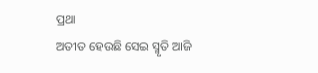ପ୍ରଥା
ଅତୀତ ହେଉଛି ସେଇ ସ୍ମୃତି ଆଜି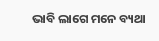ଭାବି ଲାଗେ ମନେ ବ୍ୟଥା